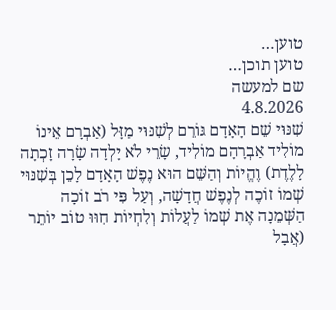טוען…
טוען תוכן…
שם למעשה
4.8.2026
שִׁנּוּי שֵׁם הָאָדָם גּוֹרֵם לְשִׁנּוּי מַזָּל (אַבְרָם אֵינוֹ מוֹלִיד אַבְרָהָם מוֹלִיד, שָׂרֵי לֹא יָלְדָה שָׂרָה זָכְתָה לָלֶדֶת) וֶהֱיוֹת וְהַשֵּׁם הוּא נֶפֶשׁ הָאָדָם לָכֵן בְּשִׁנּוּי שְׁמוֹ זוֹכֶה לְנֶפֶשׁ חֲדָשָׁה, וְעַל פִּי רֹב זוֹכָה הַשְּׁמֵנָה אֶת שְׁמוֹ לַעֲלוֹת וְלִחְיוֹת חִוּוּ טוֹב יוֹתֵר (אֲבָל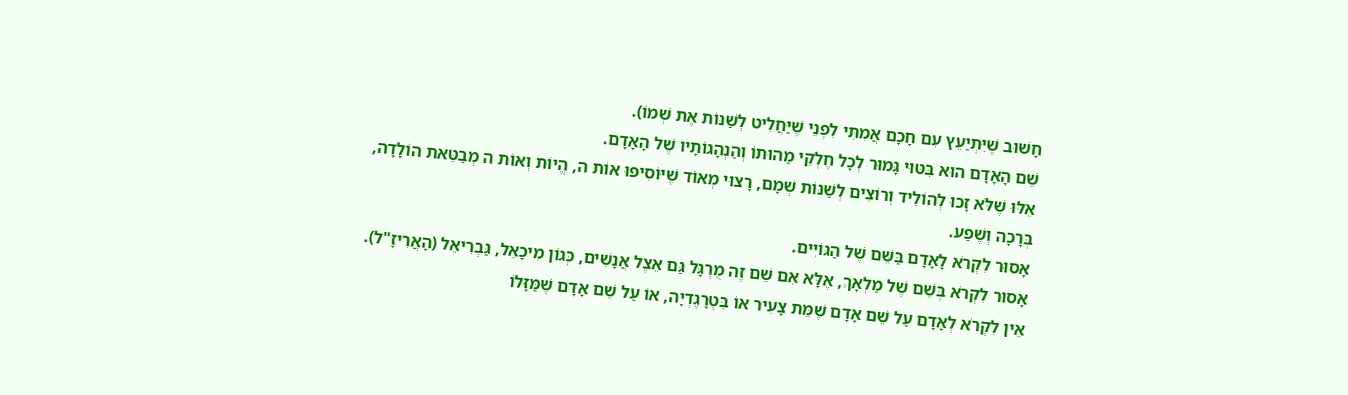חָשׁוּב שֶׁיִּתְיַעֵץ עִם חָכָם אֲמִתִּי לִפְנֵי שֶׁיַּחֲלִיט לְשַׁנּוֹת אֶת שְׁמוֹ).
שֵׁם הָאָדָם הוּא בִּטּוּי גָּמוּר לְכָל חֶלְקֵי מַהוּתוֹ וְהַנְהָגוֹתָיו שֶׁל הָאָדָם.
אֵלּוּ שֶׁלֹּא זָכוּ לְהוֹלִיד וְרוֹצִים לְשַׁנּוֹת שְׁמָם, רָצוּי מְאוֹד שֶׁיּוֹסִיפוּ אוֹת ה, הֱיוֹת וְאוֹת ה מְבַטֵּאת הוֹלָדָה, בְּרָכָה וְשֶׁפַע.
אָסוּר לִקְרֹא לָאָדָם בַּשֵּׁם שֶׁל הַגּוֹיִים.
אָסוּר לִקְרֹא בְּשֵׁם שֶׁל מַלְאָךְ, אֶלָּא אִם שֵׁם זֶה מֻרְגָּל גַּם אֵצֶל אֲנָשִׁים, כְּגוֹן מִיכָאֵל, גַּבְרִיאֵל (הָאֲרִיזָ"ל).
אֵין לִקְרֹא לְאָדָם עַל שֵׁם אָדָם שֶׁמֵּת צָעִיר אוֹ בִּטְרָגֶדְיָה, אוֹ עַל שֵׁם אָדָם שֶׁמַּזָּלוֹ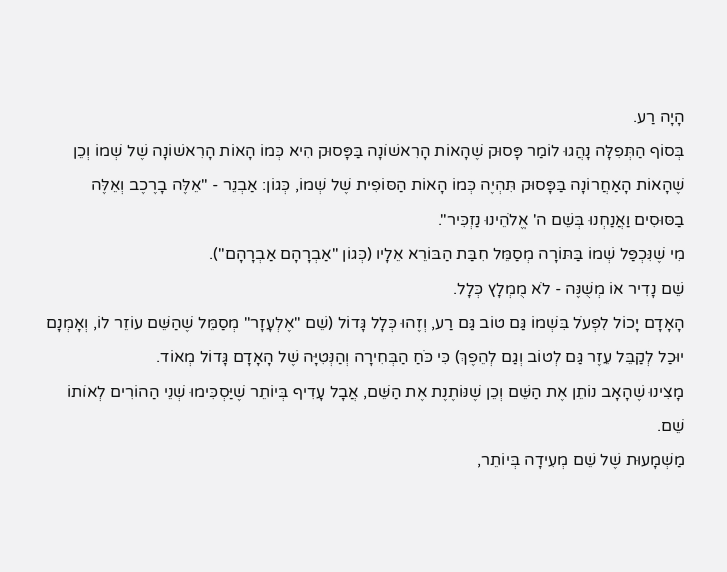הָיָה רַע.
בְּסוֹף הַתְּפִלָּה נָהֲגוּ לוֹמַר פָּסוּק שֶׁהָאוֹת הָרִאשׁוֹנָה בַּפָּסוּק הִיא כְּמוֹ הָאוֹת הָרִאשׁוֹנָה שֶׁל שְׁמוֹ וְכֵן שֶׁהָאוֹת הָאַחֲרוֹנָה בַּפָּסוּק תִּהְיֶה כְּמוֹ הָאוֹת הַסּוֹפִית שֶׁל שְׁמוֹ, כְּגוֹן: אַבְנֵר - "אֵלֶּה בָרֶכֶב וְאֵלֶּה בַסּוּסִים וַאֲנַחְנוּ בְּשֵׁם ה' אֱלֹהֵינוּ נַזְכִּיר".
מִי שֶׁנִּכְפַּל שְׁמוֹ בַּתּוֹרָה מְסַמֵּל חִבַּת הַבּוֹרֵא אֵלָיו (כְּגוֹן "אַבְרָהָם אַבְרָהָם").
שֵׁם נָדִיר אוֹ מְשֻׁנֶּה - לֹא מֻמְלָץ כְּלָל.
הָאָדָם יָכוֹל לִפְעֹל בִּשְׁמוֹ גַּם טוֹב גַּם רַע, וְזֶהוּ כְּלָל גָּדוֹל (שֵׁם "אֶלְעָזָר" מְסַמֵּל שֶׁהַשֵּׁם עוֹזֵר לוֹ, וְאָמְנָם יוּכַל לְקַבֵּל עֵזֶר גַּם לְטוֹב וְגַם לְהֵפֶךְ) כִּי כֹּחַ הַבְּחִירָה וְהַנְּטִיָּה שֶׁל הָאָדָם גָּדוֹל מְאוֹד.
מָצִינוּ שֶׁהָאָב נוֹתֵן אֶת הַשֵּׁם וְכֵן שֶׁנּוֹתֶנֶת אֶת הַשֵּׁם, אֲבָל עָדִיף בְּיוֹתֵר שֶׁיַּסְכִּימוּ שְׁנֵי הַהוֹרִים לְאוֹתוֹ שֵׁם.
מַשְׁמָעוּת שֶׁל שֵׁם מְעִידָה בְּיוֹתֵר,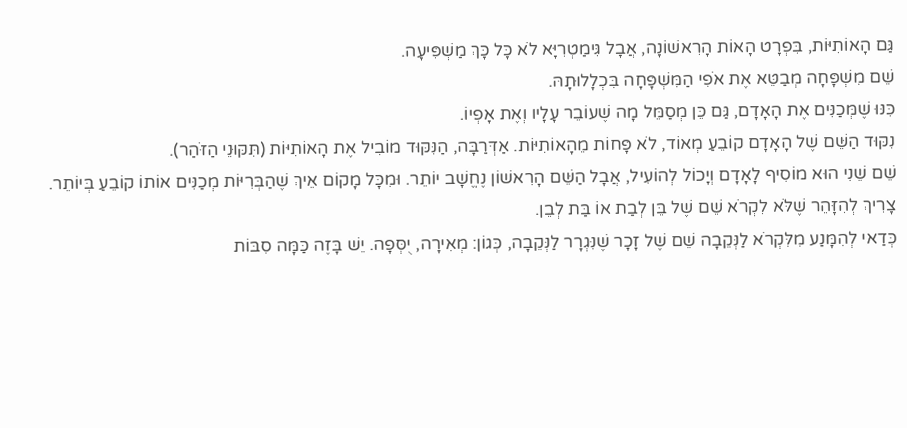גַּם הָאוֹתִיּוֹת, בִּפְרָט הָאוֹת הָרִאשׁוֹנָה, אֲבָל גִּימַטְרִיָּא לֹא כָּל כָּךְ מַשְׁפִּיעָה.
שֵׁם מִשְׁפָּחָה מְבַטֵּא אֶת אֹפִי הַמִּשְׁפָּחָה בִּכְלָלוּתָהּ.
כִּנּוּ שֶׁמְּכַנִּים אֶת הָאָדָם, גַּם כֵּן מְסַמֵּל מָה שֶׁעוֹבֵר עָלָיו וְאֶת אָפְיוֹ.
נִקּוּד הַשֵּׁם שֶׁל הָאָדָם קוֹבֵעַ מְאוֹד, לֹא פָּחוֹת מֵהָאוֹתִיּוֹת. אַדְּרַבָּה, הַנִּקּוּד מוֹבִיל אֶת הָאוֹתִיּוֹת (תִּקּוּנֵי הַזֹּהַר).
שֵׁם שֵׁנִי הוּא מוֹסִיף לָאָדָם וְיָכוֹל לְהוֹעִיל, אֲבָל הַשֵּׁם הָרִאשׁוֹן נֶחֱשָׁב יוֹתֵר. וּמִכָּל מָקוֹם אֵיךְ שֶׁהַבְּרִיּוֹת מְכַנִּים אוֹתוֹ קוֹבֵעַ בְּיוֹתֵר.
צָרִיךְ לְהִזָּהֵר שֶׁלֹּא לִקְרֹא שֵׁם שֶׁל בֵּן לְבַת אוֹ בַּת לְבֵן.
כְּדַאי לְהִמָּנַע מִלִּקְרֹא לַנְּקֵבָה שֵׁם שֶׁל זָכָר שֶׁנִּגְרָר לַנְּקֵבָה, כְּגוֹן: מְאִירָה, יֻסְּפָה. יֵשׁ בָּזֶה כַּמָּה סִבּוֹת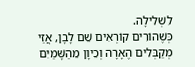לִשְׁלִילָה.
כְּשֶׁהוֹרִים קוֹרְאִים שֵׁם לָבָן, אֲזַי מְקַבְּלִים הֶאָרָה וְכֵיוָן מֵהַשָּׁמַיִם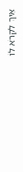אֵיךְ לִקְרֹא לוֹ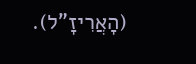(הָאֲרִיזָ"ל).